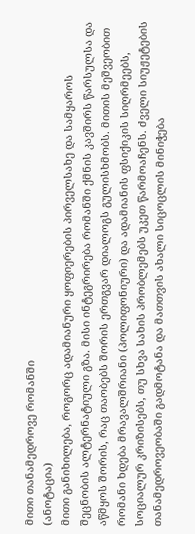მითი თანამედროვე რომანში
(ანოტაცია)
მითი განიხილება, როგორც ადამიანური ყოფიერების პირველსახე და სამყაროს შეცნობის ალტერნატიული გზა. მისი ინტეგრირება რომანში ქმნის კავშირს წარსულსა და აწმყოს შორის, რაც თაობებს შორის ერთგვარ დიალოგს გულისხმობს. მითის მეშვეობით რომანი ხდება მრავალშრიანი (პოლიფონიური) და ადამიანის ფსიქიკის სიღრმეებს, სოციალურ კრიზისებს, თუ სხვა სახის პრობლემებს უკეთ წარმოაჩენს. ძველი სიუჟეტების თანამედროვეობაში გადმოტანა და მათთვის ახალი სიცოცლის მინიჭება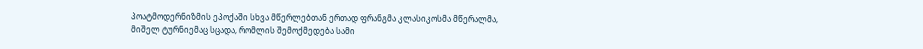პოატმოდერნიზმის ეპოქაში სხვა მწერლებთან ერთად ფრანგმა კლასიკოსმა მწერალმა, მიშელ ტურნიემაც სცადა, რომლის შემოქმედება სამი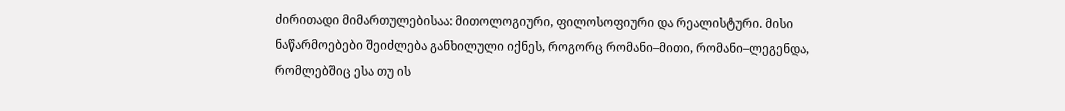ძირითადი მიმართულებისაა: მითოლოგიური, ფილოსოფიური და რეალისტური. მისი ნაწარმოებები შეიძლება განხილული იქნეს, როგორც რომანი–მითი, რომანი–ლეგენდა, რომლებშიც ესა თუ ის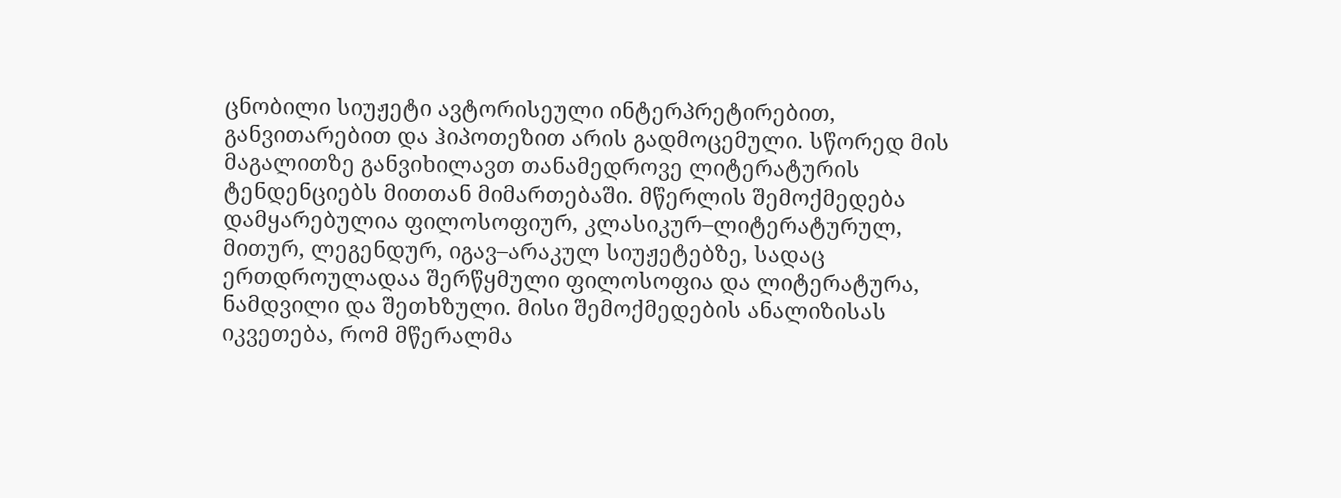ცნობილი სიუჟეტი ავტორისეული ინტერპრეტირებით, განვითარებით და ჰიპოთეზით არის გადმოცემული. სწორედ მის მაგალითზე განვიხილავთ თანამედროვე ლიტერატურის ტენდენციებს მითთან მიმართებაში. მწერლის შემოქმედება დამყარებულია ფილოსოფიურ, კლასიკურ–ლიტერატურულ, მითურ, ლეგენდურ, იგავ–არაკულ სიუჟეტებზე, სადაც ერთდროულადაა შერწყმული ფილოსოფია და ლიტერატურა, ნამდვილი და შეთხზული. მისი შემოქმედების ანალიზისას იკვეთება, რომ მწერალმა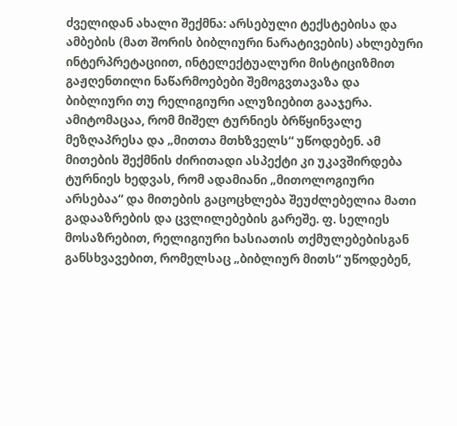ძველიდან ახალი შექმნა: არსებული ტექსტებისა და ამბების (მათ შორის ბიბლიური ნარატივების) ახლებური ინტერპრეტაციით, ინტელექტუალური მისტიციზმით გაჟღენთილი ნაწარმოებები შემოგვთავაზა და ბიბლიური თუ რელიგიური ალუზიებით გააჯერა. ამიტომაცაა, რომ მიშელ ტურნიეს ბრწყინვალე მეზღაპრესა და „მითთა მთხზველს“ უწოდებენ. ამ მითების შექმნის ძირითადი ასპექტი კი უკავშირდება ტურნიეს ხედვას, რომ ადამიანი „მითოლოგიური არსებაა“ და მითების გაცოცხლება შეუძლებელია მათი გადააზრების და ცვლილებების გარეშე. ფ. სელიეს მოსაზრებით, რელიგიური ხასიათის თქმულებებისგან განსხვავებით, რომელსაც „ბიბლიურ მითს“ უწოდებენ,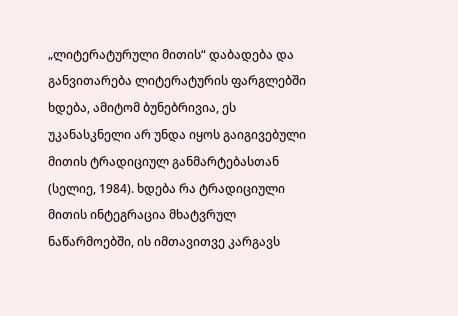„ლიტერატურული მითის“ დაბადება და განვითარება ლიტერატურის ფარგლებში ხდება, ამიტომ ბუნებრივია, ეს უკანასკნელი არ უნდა იყოს გაიგივებული მითის ტრადიციულ განმარტებასთან (სელიე, 1984). ხდება რა ტრადიციული მითის ინტეგრაცია მხატვრულ ნაწარმოებში, ის იმთავითვე კარგავს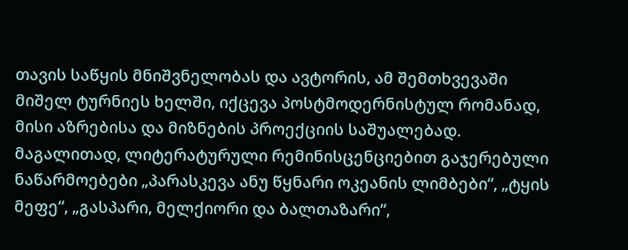თავის საწყის მნიშვნელობას და ავტორის, ამ შემთხვევაში მიშელ ტურნიეს ხელში, იქცევა პოსტმოდერნისტულ რომანად, მისი აზრებისა და მიზნების პროექციის საშუალებად. მაგალითად, ლიტერატურული რემინისცენციებით გაჯერებული ნაწარმოებები „პარასკევა ანუ წყნარი ოკეანის ლიმბები“, „ტყის მეფე“, „გასპარი, მელქიორი და ბალთაზარი“,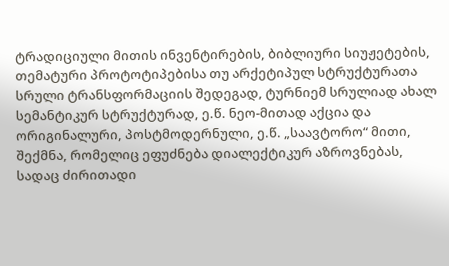ტრადიციული მითის ინვენტირების, ბიბლიური სიუჟეტების, თემატური პროტოტიპებისა თუ არქეტიპულ სტრუქტურათა სრული ტრანსფორმაციის შედეგად, ტურნიემ სრულიად ახალ სემანტიკურ სტრუქტურად, ე.წ. ნეო-მითად აქცია და ორიგინალური, პოსტმოდერნული, ე.წ. „საავტორო“ მითი, შექმნა, რომელიც ეფუძნება დიალექტიკურ აზროვნებას, სადაც ძირითადი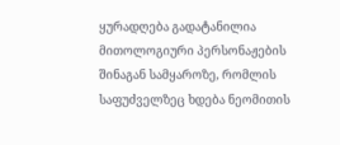ყურადღება გადატანილია მითოლოგიური პერსონაჟების შინაგან სამყაროზე, რომლის საფუძველზეც ხდება ნეომითის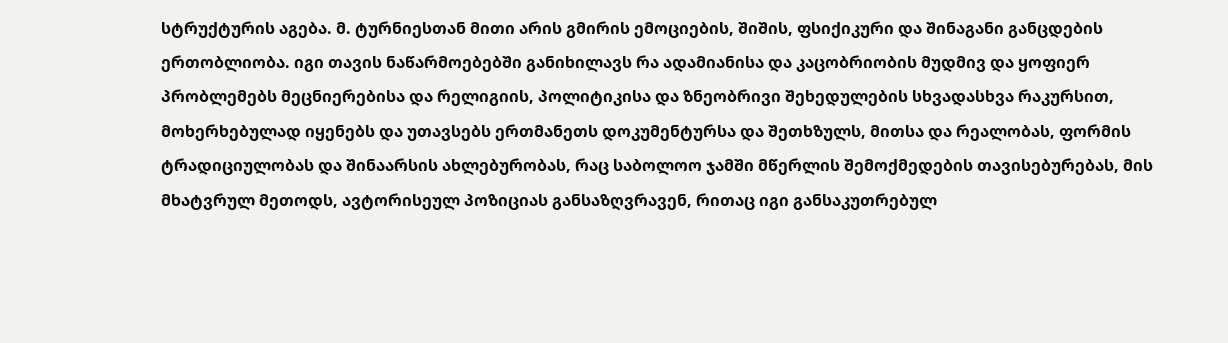სტრუქტურის აგება. მ. ტურნიესთან მითი არის გმირის ემოციების, შიშის, ფსიქიკური და შინაგანი განცდების ერთობლიობა. იგი თავის ნაწარმოებებში განიხილავს რა ადამიანისა და კაცობრიობის მუდმივ და ყოფიერ პრობლემებს მეცნიერებისა და რელიგიის, პოლიტიკისა და ზნეობრივი შეხედულების სხვადასხვა რაკურსით, მოხერხებულად იყენებს და უთავსებს ერთმანეთს დოკუმენტურსა და შეთხზულს, მითსა და რეალობას, ფორმის ტრადიციულობას და შინაარსის ახლებურობას, რაც საბოლოო ჯამში მწერლის შემოქმედების თავისებურებას, მის მხატვრულ მეთოდს, ავტორისეულ პოზიციას განსაზღვრავენ, რითაც იგი განსაკუთრებულ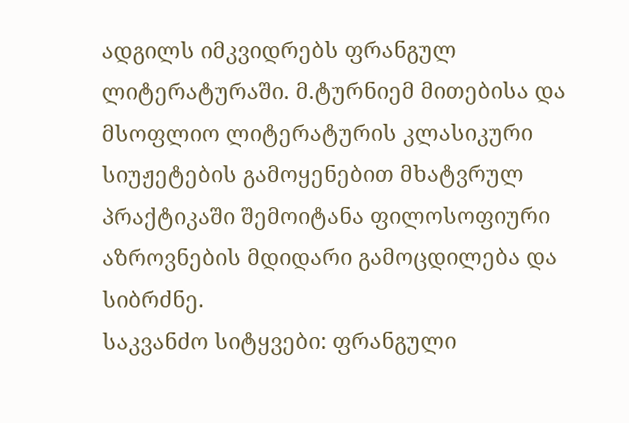ადგილს იმკვიდრებს ფრანგულ ლიტერატურაში. მ.ტურნიემ მითებისა და მსოფლიო ლიტერატურის კლასიკური სიუჟეტების გამოყენებით მხატვრულ პრაქტიკაში შემოიტანა ფილოსოფიური აზროვნების მდიდარი გამოცდილება და სიბრძნე.
საკვანძო სიტყვები: ფრანგული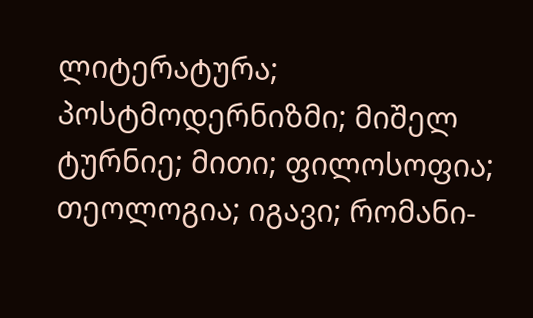ლიტერატურა; პოსტმოდერნიზმი; მიშელ ტურნიე; მითი; ფილოსოფია; თეოლოგია; იგავი; რომანი-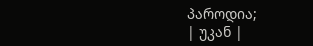პაროდია;
| უკან |